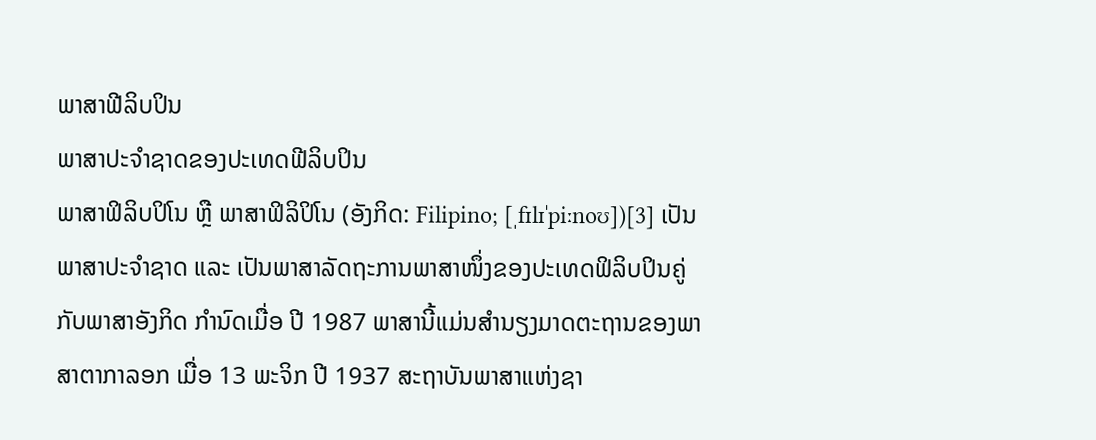ພາສາຟີລິບປິນ
ພາສາປະຈຳຊາດຂອງປະເທດຟີລິບປິນ
ພາສາຟິລິບປິໂນ ຫຼື ພາສາຟິລິປິໂນ (ອັງກິດ: Filipino; [ˌfɪlɪˈpiːnoʊ])[3] ເປັນພາສາປະຈຳຊາດ ແລະ ເປັນພາສາລັດຖະການພາສາໜຶ່ງຂອງປະເທດຟິລິບປິນຄູ່ກັບພາສາອັງກິດ ກຳນົດເມື່ອ ປີ 1987 ພາສານີ້ແມ່ນສໍານຽງມາດຕະຖານຂອງພາສາຕາກາລອກ ເມື່ອ 13 ພະຈິກ ປີ 1937 ສະຖາບັນພາສາແຫ່ງຊາ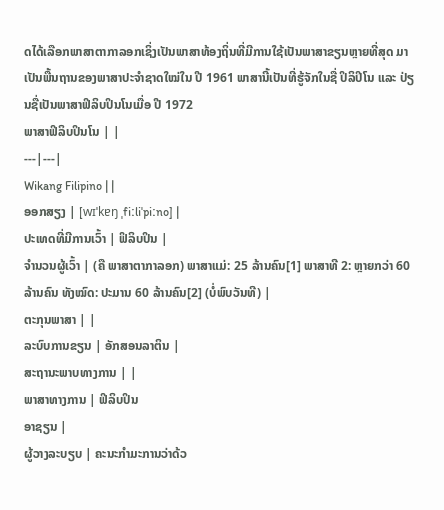ດໄດ້ເລືອກພາສາຕາກາລອກເຊິ່ງເປັນພາສາທ້ອງຖິ່ນທີ່ມີການໃຊ້ເປັນພາສາຂຽນຫຼາຍທີ່ສຸດ ມາເປັນພື້ນຖານຂອງພາສາປະຈຳຊາດໃໝ່ໃນ ປີ 1961 ພາສານີ້ເປັນທີ່ຮູ້ຈັກໃນຊື່ ປິລິປິໂນ ແລະ ປ່ຽນຊື່ເປັນພາສາຟິລິບປິນໂນເມື່ອ ປີ 1972
ພາສາຟິລິບປິນໂນ | |
---|---|
Wikang Filipino | |
ອອກສຽງ | [wɪˈkɐŋ ˌfiːliˈpiːno] |
ປະເທດທີ່ມີການເວົ້າ | ຟິລິບປິນ |
ຈຳນວນຜູ້ເວົ້າ | (ຄື ພາສາຕາກາລອກ) ພາສາແມ່: 25 ລ້ານຄົນ[1] ພາສາທີ 2: ຫຼາຍກວ່າ 60 ລ້ານຄົນ ທັງໝົດ: ປະມານ 60 ລ້ານຄົນ[2] (ບໍ່ພົບວັນທີ) |
ຕະກຸນພາສາ | |
ລະບົບການຂຽນ | ອັກສອນລາຕິນ |
ສະຖານະພາບທາງການ | |
ພາສາທາງການ | ຟິລິບປິນ
ອາຊຽນ |
ຜູ້ວາງລະບຽບ | ຄະນະກຳມະການວ່າດ້ວ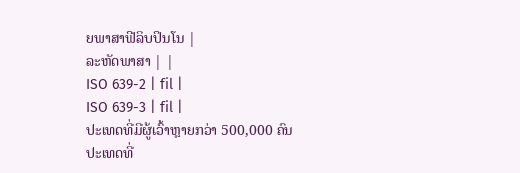ຍພາສາຟີລິບປິນໂນ |
ລະຫັດພາສາ | |
ISO 639-2 | fil |
ISO 639-3 | fil |
ປະເທດທີ່ມີຜູ້ເວົ້າຫຼາຍກວ່າ 500,000 ຄົນ
ປະເທດທີ່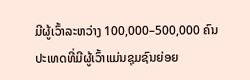ມີຜູ້ເວົ້າລະຫວ່າງ 100,000–500,000 ຄົນ
ປະເທດທີ່ມີຜູ້ເວົ້າແມ່ນຊຸມຊົນຍ່ອຍ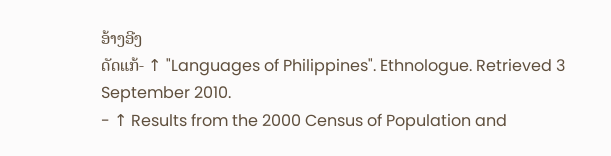ອ້າງອີງ
ດັດແກ້- ↑ "Languages of Philippines". Ethnologue. Retrieved 3 September 2010.
- ↑ Results from the 2000 Census of Population and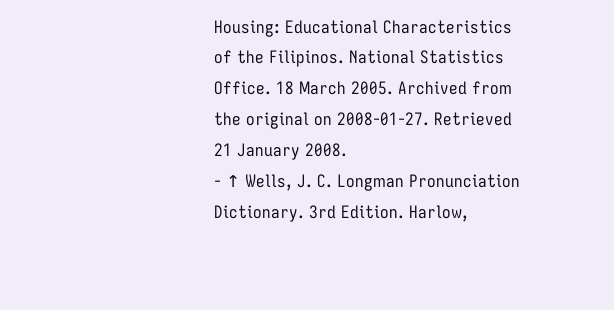Housing: Educational Characteristics of the Filipinos. National Statistics Office. 18 March 2005. Archived from the original on 2008-01-27. Retrieved 21 January 2008.
- ↑ Wells, J. C. Longman Pronunciation Dictionary. 3rd Edition. Harlow,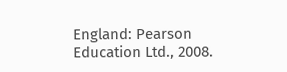England: Pearson Education Ltd., 2008.